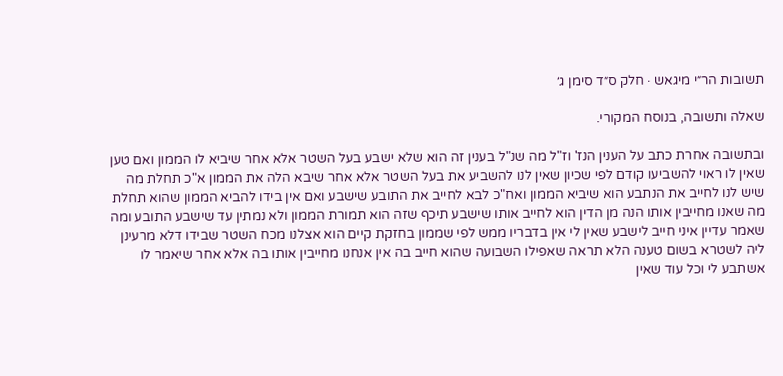תשובות הר״י מיגאש · חלק ס״ד סימן ג׳

שאלה ותשובה, בנוסח המקורי.

ובתשובה אחרת כתב על הענין הנז' וז"ל מה שנ"ל בענין זה הוא שלא ישבע בעל השטר אלא אחר שיביא לו הממון ואם טען שאין לו ראוי להשביעו קודם לפי שכיון שאין לנו להשביע את בעל השטר אלא אחר שיבא הלה את הממון א"כ תחלת מה שיש לנו לחייב את הנתבע הוא שיביא הממון ואח"כ לבא לחייב את התובע שישבע ואם אין בידו להביא הממון שהוא תחלת מה שאנו מחייבין אותו הנה מן הדין הוא לחייב אותו שישבע תיכף שזה הוא תמורת הממון ולא נמתין עד שישבע התובע ומה שאמר עדיין איני חייב לישבע שאין לי אין בדבריו ממש לפי שממון בחזקת קיים הוא אצלנו מכח השטר שבידו דלא מרעינן ליה לשטרא בשום טענה הלא תראה שאפילו השבועה שהוא חייב בה אין אנחנו מחייבין אותו בה אלא אחר שיאמר לו אשתבע לי וכל עוד שאין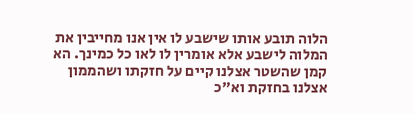הלוה תובע אותו שישבע לו אין אנו מחייבין את המלוה לישבע אלא אומרין לו לאו כל כמינך. הא קמן שהשטר אצלנו קיים על חזקתו ושהממון אצלנו בחזקת וא"כ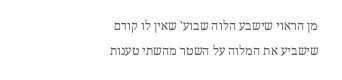מן הראוי שישבע הלוה שבוע' שאין לו קודם שישביע את המלוה על השטר מהשתי טענות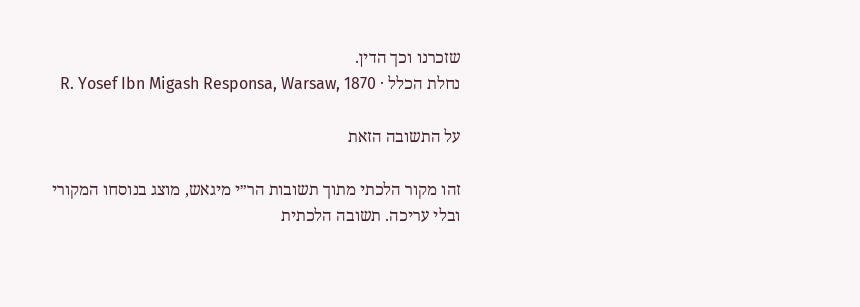שזכרנו וכך הדין.
נחלת הכלל · R. Yosef Ibn Migash Responsa, Warsaw, 1870

על התשובה הזאת

זהו מקור הלכתי מתוך תשובות הר״י מיגאש, מוצג בנוסחו המקורי ובלי עריכה. תשובה הלכתית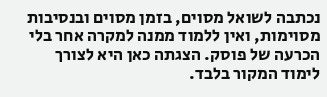נכתבה לשואל מסוים, בזמן מסוים ובנסיבות מסוימות, ואין ללמוד ממנה למקרה אחר בלי הכרעה של פוסק. הצגתה כאן היא לצורך לימוד המקור בלבד.